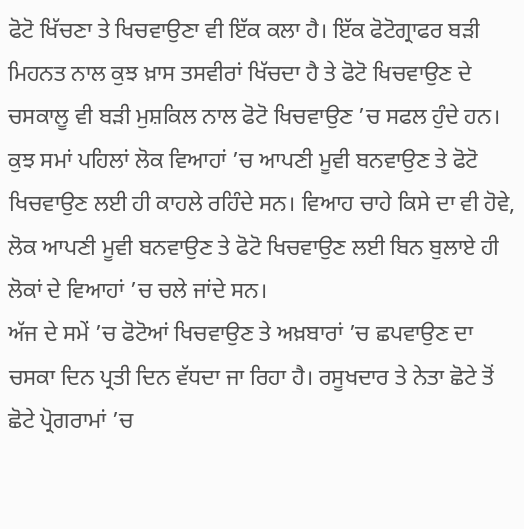ਫੋਟੋ ਖਿੱਚਣਾ ਤੇ ਖਿਚਵਾਉਣਾ ਵੀ ਇੱਕ ਕਲਾ ਹੈ। ਇੱਕ ਫੋਟੋਗ੍ਰਾਫਰ ਬੜੀ ਮਿਹਨਤ ਨਾਲ ਕੁਝ ਖ਼ਾਸ ਤਸਵੀਰਾਂ ਖਿੱਚਦਾ ਹੈ ਤੇ ਫੋਟੋ ਖਿਚਵਾਉਣ ਦੇ ਚਸਕਾਲੂ ਵੀ ਬੜੀ ਮੁਸ਼ਕਿਲ ਨਾਲ ਫੋਟੋ ਖਿਚਵਾਉਣ ’ਚ ਸਫਲ ਹੁੰਦੇ ਹਨ। ਕੁਝ ਸਮਾਂ ਪਹਿਲਾਂ ਲੋਕ ਵਿਆਹਾਂ ’ਚ ਆਪਣੀ ਮੂਵੀ ਬਨਵਾਉਣ ਤੇ ਫੋਟੋ ਖਿਚਵਾਉਣ ਲਈ ਹੀ ਕਾਹਲੇ ਰਹਿੰਦੇ ਸਨ। ਵਿਆਹ ਚਾਹੇ ਕਿਸੇ ਦਾ ਵੀ ਹੋਵੇ, ਲੋਕ ਆਪਣੀ ਮੂਵੀ ਬਨਵਾਉਣ ਤੇ ਫੋਟੋ ਖਿਚਵਾਉਣ ਲਈ ਬਿਨ ਬੁਲਾਏ ਹੀ ਲੋਕਾਂ ਦੇ ਵਿਆਹਾਂ ’ਚ ਚਲੇ ਜਾਂਦੇ ਸਨ।
ਅੱਜ ਦੇ ਸਮੇਂ ’ਚ ਫੋਟੋਆਂ ਖਿਚਵਾਉਣ ਤੇ ਅਖ਼ਬਾਰਾਂ ’ਚ ਛਪਵਾਉਣ ਦਾ ਚਸਕਾ ਦਿਨ ਪ੍ਰਤੀ ਦਿਨ ਵੱਧਦਾ ਜਾ ਰਿਹਾ ਹੈ। ਰਸੂਖਦਾਰ ਤੇ ਨੇਤਾ ਛੋਟੇ ਤੋਂ ਛੋਟੇ ਪ੍ਰੋਗਰਾਮਾਂ ’ਚ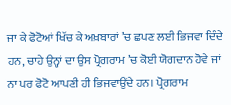ਜਾ ਕੇ ਫੋਟੋਆਂ ਖਿੱਚ ਕੇ ਅਖ਼ਬਾਰਾਂ ’ਚ ਛਪਣ ਲਈ ਭਿਜਵਾ ਦਿੰਦੇ ਹਨ, ਚਾਹੇ ਉਨ੍ਹਾਂ ਦਾ ਉਸ ਪ੍ਰੋਗਰਾਮ ’ਚ ਕੋਈ ਯੋਗਦਾਨ ਹੋਵੇ ਜਾਂ ਨਾ ਪਰ ਫੋਟੋ ਆਪਣੀ ਹੀ ਭਿਜਵਾਉਂਦੇ ਹਨ। ਪ੍ਰੋਗਰਾਮ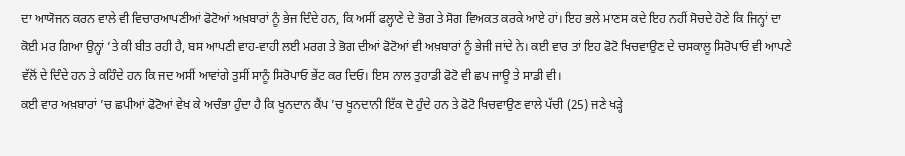ਦਾ ਆਯੋਜਨ ਕਰਨ ਵਾਲੇ ਵੀ ਵਿਚਾਰਆਪਣੀਆਂ ਫੋਟੋਆਂ ਅਖ਼ਬਾਰਾਂ ਨੂੰ ਭੇਜ ਦਿੰਦੇ ਹਨ, ਕਿ ਅਸੀਂ ਫਲ੍ਹਾਣੇ ਦੇ ਭੋਗ ਤੇ ਸੋਗ ਵਿਅਕਤ ਕਰਕੇ ਆਏ ਹਾਂ। ਇਹ ਭਲੇ ਮਾਣਸ ਕਦੇ ਇਹ ਨਹੀਂ ਸੋਚਦੇ ਹੋਣੇ ਕਿ ਜਿਨ੍ਹਾਂ ਦਾ ਕੋਈ ਮਰ ਗਿਆ ਉਨ੍ਹਾਂ ’ਤੇ ਕੀ ਬੀਤ ਰਹੀ ਹੈ, ਬਸ ਆਪਣੀ ਵਾਹ-ਵਾਹੀ ਲਈ ਮਰਗ ਤੇ ਭੋਗ ਦੀਆਂ ਫੋਟੋਆਂ ਵੀ ਅਖ਼ਬਾਰਾਂ ਨੂੰ ਭੇਜੀ ਜਾਂਦੇ ਨੇ। ਕਈ ਵਾਰ ਤਾਂ ਇਹ ਫੋਟੋ ਖਿਚਵਾਉਣ ਦੇ ਚਸਕਾਲੂ ਸਿਰੋਪਾਓ ਵੀ ਆਪਣੇ ਵੱਲੋਂ ਦੇ ਦਿੰਦੇ ਹਨ ਤੇ ਕਹਿੰਦੇ ਹਨ ਕਿ ਜਦ ਅਸੀਂ ਆਵਾਂਗੇ ਤੁਸੀਂ ਸਾਨੂੰ ਸਿਰੋਪਾਓ ਭੇਂਟ ਕਰ ਦਿਓ। ਇਸ ਨਾਲ ਤੁਹਾਡੀ ਫੋਟੋ ਵੀ ਛਪ ਜਾਊ ਤੇ ਸਾਡੀ ਵੀ।
ਕਈ ਵਾਰ ਅਖ਼ਬਾਰਾਂ ’ਚ ਛਪੀਆਂ ਫੋਟੋਆਂ ਵੇਖ ਕੇ ਅਚੰਭਾ ਹੁੰਦਾ ਹੈ ਕਿ ਖੂਨਦਾਨ ਕੈਂਪ ’ਚ ਖੂਨਦਾਨੀ ਇੱਕ ਦੋ ਹੁੰਦੇ ਹਨ ਤੇ ਫੋਟੋ ਖਿਚਵਾਉਣ ਵਾਲੇ ਪੱਚੀ (25) ਜਣੇ ਖੜ੍ਹੇ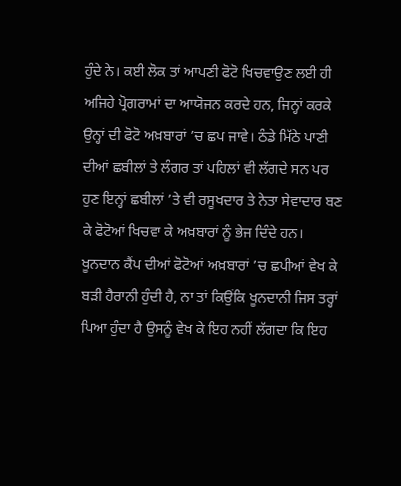ਹੁੰਦੇ ਨੇ। ਕਈ ਲੋਕ ਤਾਂ ਆਪਣੀ ਫੋਟੋ ਖਿਚਵਾਉਣ ਲਈ ਹੀ ਅਜਿਹੇ ਪ੍ਰੋਗਰਾਮਾਂ ਦਾ ਆਯੋਜਨ ਕਰਦੇ ਹਨ, ਜਿਨ੍ਹਾਂ ਕਰਕੇ ਉਨ੍ਹਾਂ ਦੀ ਫੋਟੋ ਅਖ਼ਬਾਰਾਂ ’ਚ ਛਪ ਜਾਵੇ। ਠੰਡੇ ਮਿੱਠੇ ਪਾਣੀ ਦੀਆਂ ਛਬੀਲਾਂ ਤੇ ਲੰਗਰ ਤਾਂ ਪਹਿਲਾਂ ਵੀ ਲੱਗਦੇ ਸਨ ਪਰ ਹੁਣ ਇਨ੍ਹਾਂ ਛਬੀਲਾਂ ’ਤੇ ਵੀ ਰਸੂਖਦਾਰ ਤੇ ਨੇਤਾ ਸੇਵਾਦਾਰ ਬਣ ਕੇ ਫੋਟੋਆਂ ਖਿਚਵਾ ਕੇ ਅਖ਼ਬਾਰਾਂ ਨੂੰ ਭੇਜ ਦਿੰਦੇ ਹਨ। ਖੂਨਦਾਨ ਕੈਂਪ ਦੀਆਂ ਫੋਟੋਆਂ ਅਖ਼ਬਾਰਾਂ ’ਚ ਛਪੀਆਂ ਵੇਖ ਕੇ ਬੜੀ ਹੈਰਾਨੀ ਹੁੰਦੀ ਹੈ, ਨਾ ਤਾਂ ਕਿਉਂਕਿ ਖੂਨਦਾਨੀ ਜਿਸ ਤਰ੍ਹਾਂ ਪਿਆ ਹੁੰਦਾ ਹੈ ਉਸਨੂੰ ਵੇਖ ਕੇ ਇਹ ਨਹੀਂ ਲੱਗਦਾ ਕਿ ਇਹ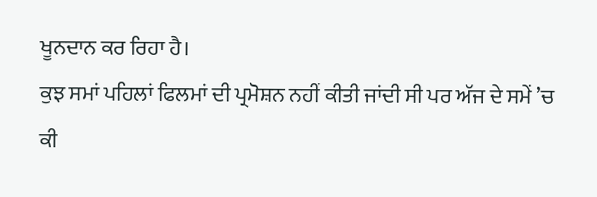ਖੂਨਦਾਨ ਕਰ ਰਿਹਾ ਹੈ।
ਕੁਝ ਸਮਾਂ ਪਹਿਲਾਂ ਫਿਲਮਾਂ ਦੀ ਪ੍ਰਮੋਸ਼ਨ ਨਹੀਂ ਕੀਤੀ ਜਾਂਦੀ ਸੀ ਪਰ ਅੱਜ ਦੇ ਸਮੇਂ ’ਚ ਕੀ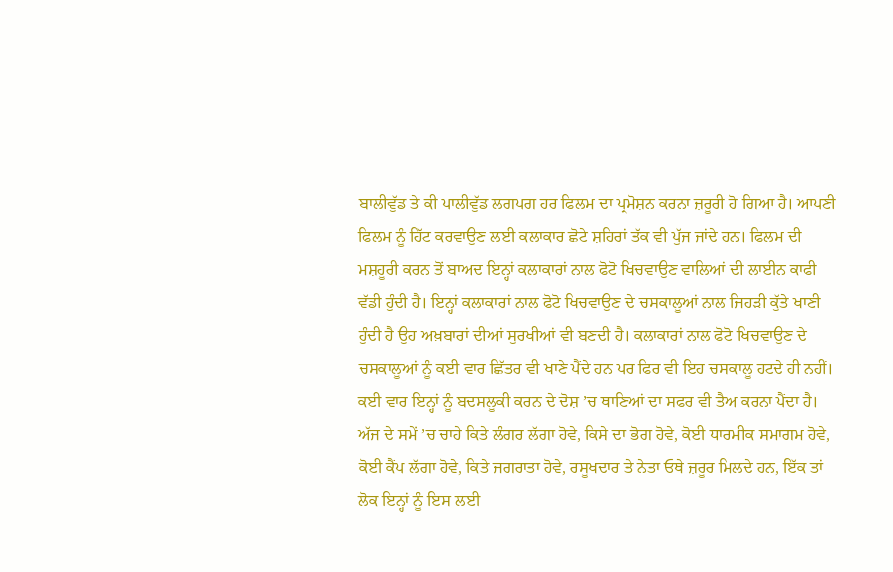ਬਾਲੀਵੁੱਡ ਤੇ ਕੀ ਪਾਲੀਵੁੱਡ ਲਗਪਗ ਹਰ ਫਿਲਮ ਦਾ ਪ੍ਰਮੋਸ਼ਨ ਕਰਨਾ ਜ਼ਰੂਰੀ ਹੋ ਗਿਆ ਹੈ। ਆਪਣੀ ਫਿਲਮ ਨੂੰ ਹਿੱਟ ਕਰਵਾਉਣ ਲਈ ਕਲਾਕਾਰ ਛੋਟੇ ਸ਼ਹਿਰਾਂ ਤੱਕ ਵੀ ਪੁੱਜ ਜਾਂਦੇ ਹਨ। ਫਿਲਮ ਦੀ ਮਸ਼ਹੂਰੀ ਕਰਨ ਤੋਂ ਬਾਅਦ ਇਨ੍ਹਾਂ ਕਲਾਕਾਰਾਂ ਨਾਲ ਫੋਟੋ ਖਿਚਵਾਉਣ ਵਾਲਿਆਂ ਦੀ ਲਾਈਨ ਕਾਫੀ ਵੱਡੀ ਹੁੰਦੀ ਹੈ। ਇਨ੍ਹਾਂ ਕਲਾਕਾਰਾਂ ਨਾਲ ਫੋਟੋ ਖਿਚਵਾਉਣ ਦੇ ਚਸਕਾਲੂਆਂ ਨਾਲ ਜਿਹੜੀ ਕੁੱਤੇ ਖਾਣੀ ਹੁੰਦੀ ਹੈ ਉਹ ਅਖ਼ਬਾਰਾਂ ਦੀਆਂ ਸੁਰਖੀਆਂ ਵੀ ਬਣਦੀ ਹੈ। ਕਲਾਕਾਰਾਂ ਨਾਲ ਫੋਟੋ ਖਿਚਵਾਉਣ ਦੇ ਚਸਕਾਲੂਆਂ ਨੂੰ ਕਈ ਵਾਰ ਛਿੱਤਰ ਵੀ ਖਾਣੇ ਪੈਂਦੇ ਹਨ ਪਰ ਫਿਰ ਵੀ ਇਹ ਚਸਕਾਲੂ ਹਟਦੇ ਹੀ ਨਹੀਂ। ਕਈ ਵਾਰ ਇਨ੍ਹਾਂ ਨੂੰ ਬਦਸਲੂਕੀ ਕਰਨ ਦੇ ਦੋਸ਼ ’ਚ ਥਾਣਿਆਂ ਦਾ ਸਫਰ ਵੀ ਤੈਅ ਕਰਨਾ ਪੈਂਦਾ ਹੈ।
ਅੱਜ ਦੇ ਸਮੇਂ ’ਚ ਚਾਹੇ ਕਿਤੇ ਲੰਗਰ ਲੱਗਾ ਹੋਵੇ, ਕਿਸੇ ਦਾ ਭੋਗ ਹੋਵੇ, ਕੋਈ ਧਾਰਮੀਕ ਸਮਾਗਮ ਹੋਵੇ, ਕੋਈ ਕੈਂਪ ਲੱਗਾ ਹੋਵੇ, ਕਿਤੇ ਜਗਰਾਤਾ ਹੋਵੇ, ਰਸੂਖਦਾਰ ਤੇ ਨੇਤਾ ਓਥੇ ਜ਼ਰੂਰ ਮਿਲਦੇ ਹਨ, ਇੱਕ ਤਾਂ ਲੋਕ ਇਨ੍ਹਾਂ ਨੂੰ ਇਸ ਲਈ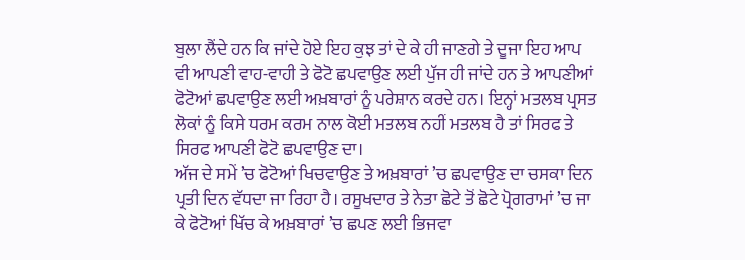ਬੁਲਾ ਲੈਂਦੇ ਹਨ ਕਿ ਜਾਂਦੇ ਹੋਏ ਇਹ ਕੁਝ ਤਾਂ ਦੇ ਕੇ ਹੀ ਜਾਣਗੇ ਤੇ ਦੂਜਾ ਇਹ ਆਪ ਵੀ ਆਪਣੀ ਵਾਹ-ਵਾਹੀ ਤੇ ਫੋਟੋ ਛਪਵਾਉਣ ਲਈ ਪੁੱਜ ਹੀ ਜਾਂਦੇ ਹਨ ਤੇ ਆਪਣੀਆਂ ਫੋਟੋਆਂ ਛਪਵਾਉਣ ਲਈ ਅਖ਼ਬਾਰਾਂ ਨੂੰ ਪਰੇਸ਼ਾਨ ਕਰਦੇ ਹਨ। ਇਨ੍ਹਾਂ ਮਤਲਬ ਪ੍ਰਸਤ ਲੋਕਾਂ ਨੂੰ ਕਿਸੇ ਧਰਮ ਕਰਮ ਨਾਲ ਕੋਈ ਮਤਲਬ ਨਹੀਂ ਮਤਲਬ ਹੈ ਤਾਂ ਸਿਰਫ ਤੇ ਸਿਰਫ ਆਪਣੀ ਫੋਟੋ ਛਪਵਾਉਣ ਦਾ।
ਅੱਜ ਦੇ ਸਮੇਂ ’ਚ ਫੋਟੋਆਂ ਖਿਚਵਾਉਣ ਤੇ ਅਖ਼ਬਾਰਾਂ ’ਚ ਛਪਵਾਉਣ ਦਾ ਚਸਕਾ ਦਿਨ ਪ੍ਰਤੀ ਦਿਨ ਵੱਧਦਾ ਜਾ ਰਿਹਾ ਹੈ। ਰਸੂਖਦਾਰ ਤੇ ਨੇਤਾ ਛੋਟੇ ਤੋਂ ਛੋਟੇ ਪ੍ਰੋਗਰਾਮਾਂ ’ਚ ਜਾ ਕੇ ਫੋਟੋਆਂ ਖਿੱਚ ਕੇ ਅਖ਼ਬਾਰਾਂ ’ਚ ਛਪਣ ਲਈ ਭਿਜਵਾ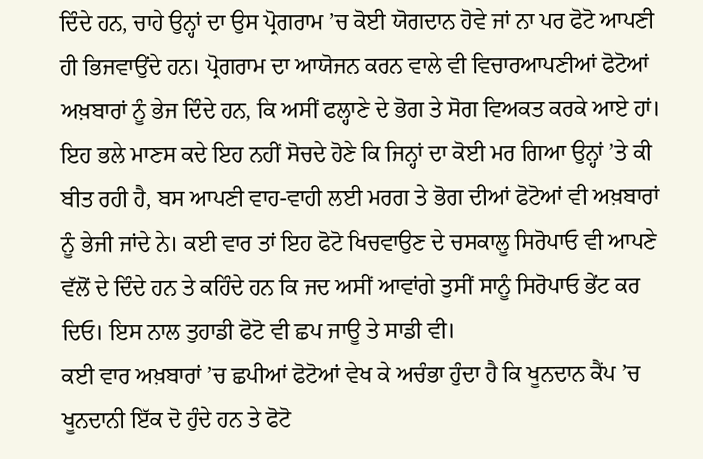ਦਿੰਦੇ ਹਨ, ਚਾਹੇ ਉਨ੍ਹਾਂ ਦਾ ਉਸ ਪ੍ਰੋਗਰਾਮ ’ਚ ਕੋਈ ਯੋਗਦਾਨ ਹੋਵੇ ਜਾਂ ਨਾ ਪਰ ਫੋਟੋ ਆਪਣੀ ਹੀ ਭਿਜਵਾਉਂਦੇ ਹਨ। ਪ੍ਰੋਗਰਾਮ ਦਾ ਆਯੋਜਨ ਕਰਨ ਵਾਲੇ ਵੀ ਵਿਚਾਰਆਪਣੀਆਂ ਫੋਟੋਆਂ ਅਖ਼ਬਾਰਾਂ ਨੂੰ ਭੇਜ ਦਿੰਦੇ ਹਨ, ਕਿ ਅਸੀਂ ਫਲ੍ਹਾਣੇ ਦੇ ਭੋਗ ਤੇ ਸੋਗ ਵਿਅਕਤ ਕਰਕੇ ਆਏ ਹਾਂ। ਇਹ ਭਲੇ ਮਾਣਸ ਕਦੇ ਇਹ ਨਹੀਂ ਸੋਚਦੇ ਹੋਣੇ ਕਿ ਜਿਨ੍ਹਾਂ ਦਾ ਕੋਈ ਮਰ ਗਿਆ ਉਨ੍ਹਾਂ ’ਤੇ ਕੀ ਬੀਤ ਰਹੀ ਹੈ, ਬਸ ਆਪਣੀ ਵਾਹ-ਵਾਹੀ ਲਈ ਮਰਗ ਤੇ ਭੋਗ ਦੀਆਂ ਫੋਟੋਆਂ ਵੀ ਅਖ਼ਬਾਰਾਂ ਨੂੰ ਭੇਜੀ ਜਾਂਦੇ ਨੇ। ਕਈ ਵਾਰ ਤਾਂ ਇਹ ਫੋਟੋ ਖਿਚਵਾਉਣ ਦੇ ਚਸਕਾਲੂ ਸਿਰੋਪਾਓ ਵੀ ਆਪਣੇ ਵੱਲੋਂ ਦੇ ਦਿੰਦੇ ਹਨ ਤੇ ਕਹਿੰਦੇ ਹਨ ਕਿ ਜਦ ਅਸੀਂ ਆਵਾਂਗੇ ਤੁਸੀਂ ਸਾਨੂੰ ਸਿਰੋਪਾਓ ਭੇਂਟ ਕਰ ਦਿਓ। ਇਸ ਨਾਲ ਤੁਹਾਡੀ ਫੋਟੋ ਵੀ ਛਪ ਜਾਊ ਤੇ ਸਾਡੀ ਵੀ।
ਕਈ ਵਾਰ ਅਖ਼ਬਾਰਾਂ ’ਚ ਛਪੀਆਂ ਫੋਟੋਆਂ ਵੇਖ ਕੇ ਅਚੰਭਾ ਹੁੰਦਾ ਹੈ ਕਿ ਖੂਨਦਾਨ ਕੈਂਪ ’ਚ ਖੂਨਦਾਨੀ ਇੱਕ ਦੋ ਹੁੰਦੇ ਹਨ ਤੇ ਫੋਟੋ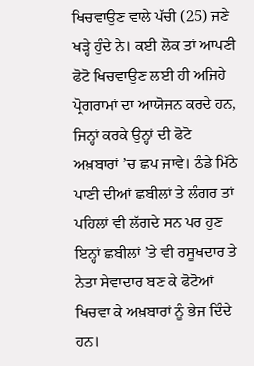ਖਿਚਵਾਉਣ ਵਾਲੇ ਪੱਚੀ (25) ਜਣੇ ਖੜ੍ਹੇ ਹੁੰਦੇ ਨੇ। ਕਈ ਲੋਕ ਤਾਂ ਆਪਣੀ ਫੋਟੋ ਖਿਚਵਾਉਣ ਲਈ ਹੀ ਅਜਿਹੇ ਪ੍ਰੋਗਰਾਮਾਂ ਦਾ ਆਯੋਜਨ ਕਰਦੇ ਹਨ, ਜਿਨ੍ਹਾਂ ਕਰਕੇ ਉਨ੍ਹਾਂ ਦੀ ਫੋਟੋ ਅਖ਼ਬਾਰਾਂ ’ਚ ਛਪ ਜਾਵੇ। ਠੰਡੇ ਮਿੱਠੇ ਪਾਣੀ ਦੀਆਂ ਛਬੀਲਾਂ ਤੇ ਲੰਗਰ ਤਾਂ ਪਹਿਲਾਂ ਵੀ ਲੱਗਦੇ ਸਨ ਪਰ ਹੁਣ ਇਨ੍ਹਾਂ ਛਬੀਲਾਂ ’ਤੇ ਵੀ ਰਸੂਖਦਾਰ ਤੇ ਨੇਤਾ ਸੇਵਾਦਾਰ ਬਣ ਕੇ ਫੋਟੋਆਂ ਖਿਚਵਾ ਕੇ ਅਖ਼ਬਾਰਾਂ ਨੂੰ ਭੇਜ ਦਿੰਦੇ ਹਨ।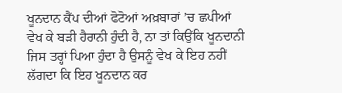ਖੂਨਦਾਨ ਕੈਂਪ ਦੀਆਂ ਫੋਟੋਆਂ ਅਖ਼ਬਾਰਾਂ ’ਚ ਛਪੀਆਂ ਵੇਖ ਕੇ ਬੜੀ ਹੈਰਾਨੀ ਹੁੰਦੀ ਹੈ, ਨਾ ਤਾਂ ਕਿਉਂਕਿ ਖੂਨਦਾਨੀ ਜਿਸ ਤਰ੍ਹਾਂ ਪਿਆ ਹੁੰਦਾ ਹੈ ਉਸਨੂੰ ਵੇਖ ਕੇ ਇਹ ਨਹੀਂ ਲੱਗਦਾ ਕਿ ਇਹ ਖੂਨਦਾਨ ਕਰ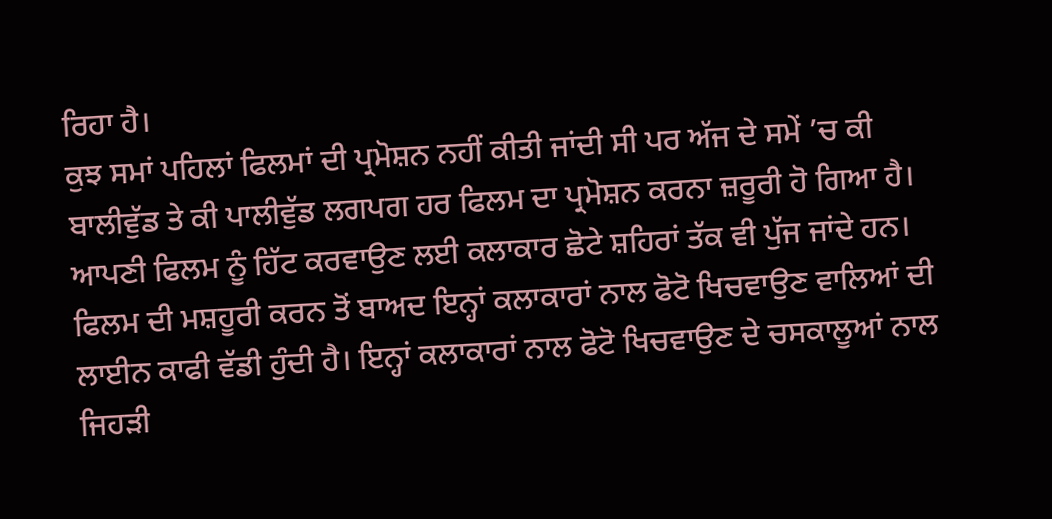ਰਿਹਾ ਹੈ।
ਕੁਝ ਸਮਾਂ ਪਹਿਲਾਂ ਫਿਲਮਾਂ ਦੀ ਪ੍ਰਮੋਸ਼ਨ ਨਹੀਂ ਕੀਤੀ ਜਾਂਦੀ ਸੀ ਪਰ ਅੱਜ ਦੇ ਸਮੇਂ ’ਚ ਕੀ ਬਾਲੀਵੁੱਡ ਤੇ ਕੀ ਪਾਲੀਵੁੱਡ ਲਗਪਗ ਹਰ ਫਿਲਮ ਦਾ ਪ੍ਰਮੋਸ਼ਨ ਕਰਨਾ ਜ਼ਰੂਰੀ ਹੋ ਗਿਆ ਹੈ। ਆਪਣੀ ਫਿਲਮ ਨੂੰ ਹਿੱਟ ਕਰਵਾਉਣ ਲਈ ਕਲਾਕਾਰ ਛੋਟੇ ਸ਼ਹਿਰਾਂ ਤੱਕ ਵੀ ਪੁੱਜ ਜਾਂਦੇ ਹਨ। ਫਿਲਮ ਦੀ ਮਸ਼ਹੂਰੀ ਕਰਨ ਤੋਂ ਬਾਅਦ ਇਨ੍ਹਾਂ ਕਲਾਕਾਰਾਂ ਨਾਲ ਫੋਟੋ ਖਿਚਵਾਉਣ ਵਾਲਿਆਂ ਦੀ ਲਾਈਨ ਕਾਫੀ ਵੱਡੀ ਹੁੰਦੀ ਹੈ। ਇਨ੍ਹਾਂ ਕਲਾਕਾਰਾਂ ਨਾਲ ਫੋਟੋ ਖਿਚਵਾਉਣ ਦੇ ਚਸਕਾਲੂਆਂ ਨਾਲ ਜਿਹੜੀ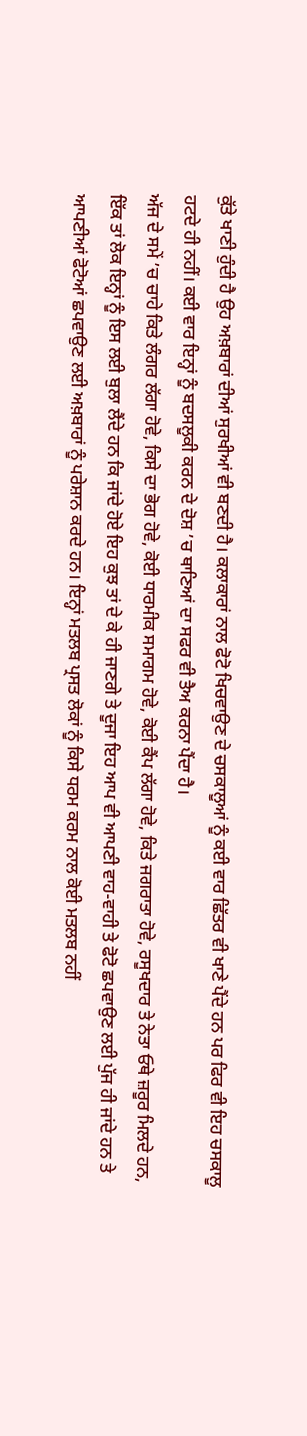ਕੁੱਤੇ ਖਾਣੀ ਹੁੰਦੀ ਹੈ ਉਹ ਅਖ਼ਬਾਰਾਂ ਦੀਆਂ ਸੁਰਖੀਆਂ ਵੀ ਬਣਦੀ ਹੈ। ਕਲਾਕਾਰਾਂ ਨਾਲ ਫੋਟੋ ਖਿਚਵਾਉਣ ਦੇ ਚਸਕਾਲੂਆਂ ਨੂੰ ਕਈ ਵਾਰ ਛਿੱਤਰ ਵੀ ਖਾਣੇ ਪੈਂਦੇ ਹਨ ਪਰ ਫਿਰ ਵੀ ਇਹ ਚਸਕਾਲੂ ਹਟਦੇ ਹੀ ਨਹੀਂ। ਕਈ ਵਾਰ ਇਨ੍ਹਾਂ ਨੂੰ ਬਦਸਲੂਕੀ ਕਰਨ ਦੇ ਦੋਸ਼ ’ਚ ਥਾਣਿਆਂ ਦਾ ਸਫਰ ਵੀ ਤੈਅ ਕਰਨਾ ਪੈਂਦਾ ਹੈ।
ਅੱਜ ਦੇ ਸਮੇਂ ’ਚ ਚਾਹੇ ਕਿਤੇ ਲੰਗਰ ਲੱਗਾ ਹੋਵੇ, ਕਿਸੇ ਦਾ ਭੋਗ ਹੋਵੇ, ਕੋਈ ਧਾਰਮੀਕ ਸਮਾਗਮ ਹੋਵੇ, ਕੋਈ ਕੈਂਪ ਲੱਗਾ ਹੋਵੇ, ਕਿਤੇ ਜਗਰਾਤਾ ਹੋਵੇ, ਰਸੂਖਦਾਰ ਤੇ ਨੇਤਾ ਓਥੇ ਜ਼ਰੂਰ ਮਿਲਦੇ ਹਨ, ਇੱਕ ਤਾਂ ਲੋਕ ਇਨ੍ਹਾਂ ਨੂੰ ਇਸ ਲਈ ਬੁਲਾ ਲੈਂਦੇ ਹਨ ਕਿ ਜਾਂਦੇ ਹੋਏ ਇਹ ਕੁਝ ਤਾਂ ਦੇ ਕੇ ਹੀ ਜਾਣਗੇ ਤੇ ਦੂਜਾ ਇਹ ਆਪ ਵੀ ਆਪਣੀ ਵਾਹ-ਵਾਹੀ ਤੇ ਫੋਟੋ ਛਪਵਾਉਣ ਲਈ ਪੁੱਜ ਹੀ ਜਾਂਦੇ ਹਨ ਤੇ ਆਪਣੀਆਂ ਫੋਟੋਆਂ ਛਪਵਾਉਣ ਲਈ ਅਖ਼ਬਾਰਾਂ ਨੂੰ ਪਰੇਸ਼ਾਨ ਕਰਦੇ ਹਨ। ਇਨ੍ਹਾਂ ਮਤਲਬ ਪ੍ਰਸਤ ਲੋਕਾਂ ਨੂੰ ਕਿਸੇ ਧਰਮ ਕਰਮ ਨਾਲ ਕੋਈ ਮਤਲਬ ਨਹੀਂ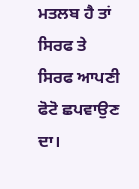ਮਤਲਬ ਹੈ ਤਾਂ ਸਿਰਫ ਤੇ ਸਿਰਫ ਆਪਣੀ ਫੋਟੋ ਛਪਵਾਉਣ ਦਾ।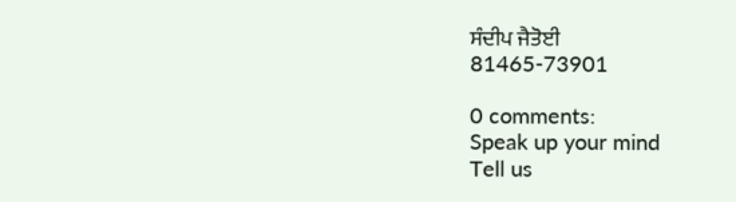ਸੰਦੀਪ ਜੈਤੋਈ
81465-73901

0 comments:
Speak up your mind
Tell us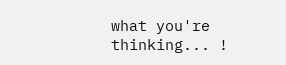what you're thinking... !